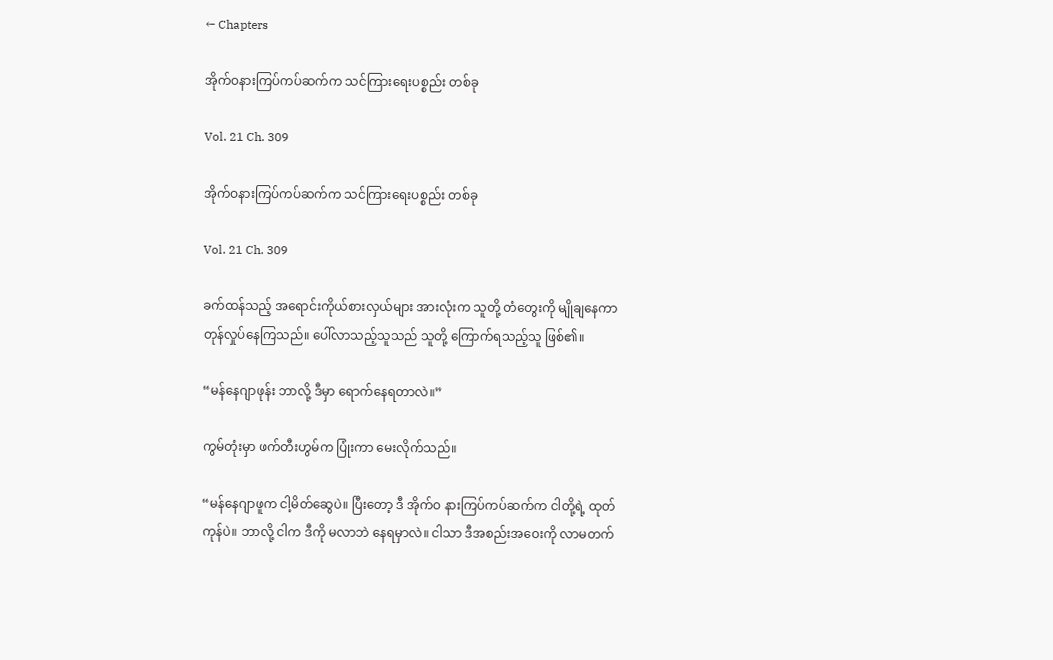← Chapters

အိုက်ဝနားကြပ်ကပ်ဆက်က သင်ကြားရေးပစ္စည်း တစ်ခု

Vol. 21 Ch. 309

အိုက်ဝနားကြပ်ကပ်ဆက်က သင်ကြားရေးပစ္စည်း တစ်ခု

Vol. 21 Ch. 309

ခက်ထန်သည့် အရောင်းကိုယ်စားလှယ်များ အားလုံးက သူတို့ တံတွေးကို မျိုချနေကာ တုန်လှုပ်နေကြသည်။ ပေါ်လာသည့်သူသည် သူတို့ ကြောက်ရသည့်သူ ဖြစ်၏။

“မန်နေဂျာဖုန်း ဘာလို့ ဒီမှာ ရောက်နေရတာလဲ။”

ကွမ်တုံးမှာ ဖက်တီးဟွမ်က ပြုံးကာ မေးလိုက်သည်။

“မန်နေဂျာဖူက ငါ့မိတ်ဆွေပဲ။ ပြီးတော့ ဒီ အိုက်ဝ နားကြပ်ကပ်ဆက်က ငါတို့ရဲ့ ထုတ်ကုန်ပဲ။ ဘာလို့ ငါက ဒီကို မလာဘဲ နေရမှာလဲ။ ငါသာ ဒီအစည်းအဝေးကို လာမတက်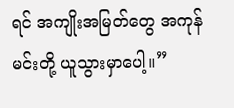ရင် အကျိုးအမြတ်တွေ အကုန် မင်းတို့ ယူသွားမှာပေါ့။”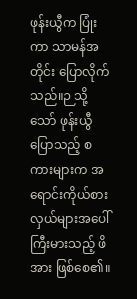ဖုန်းယွီက ပြုံးကာ သာမန်အတိုင်း ပြောလိုက်သည်။ဉ သို့သော် ဖုန်းယွီ ပြောသည့် စကားများက အရောင်းကိုယ်စားလှယ်များအပေါ် ကြီးမားသည့် ဖိအား ဖြစ်စေ၏။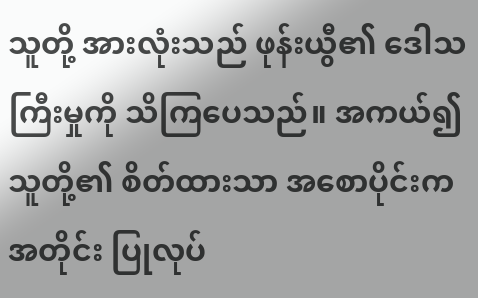သူတို့ အားလုံးသည် ဖုန်းယွီ၏ ဒေါသကြီးမှုကို သိကြပေသည်။ အကယ်၍ သူတို့၏ စိတ်ထားသာ အစောပိုင်းက အတိုင်း ပြုလုပ်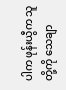ပါက ဖုန်းယွီက သူတို့ကို သေချာ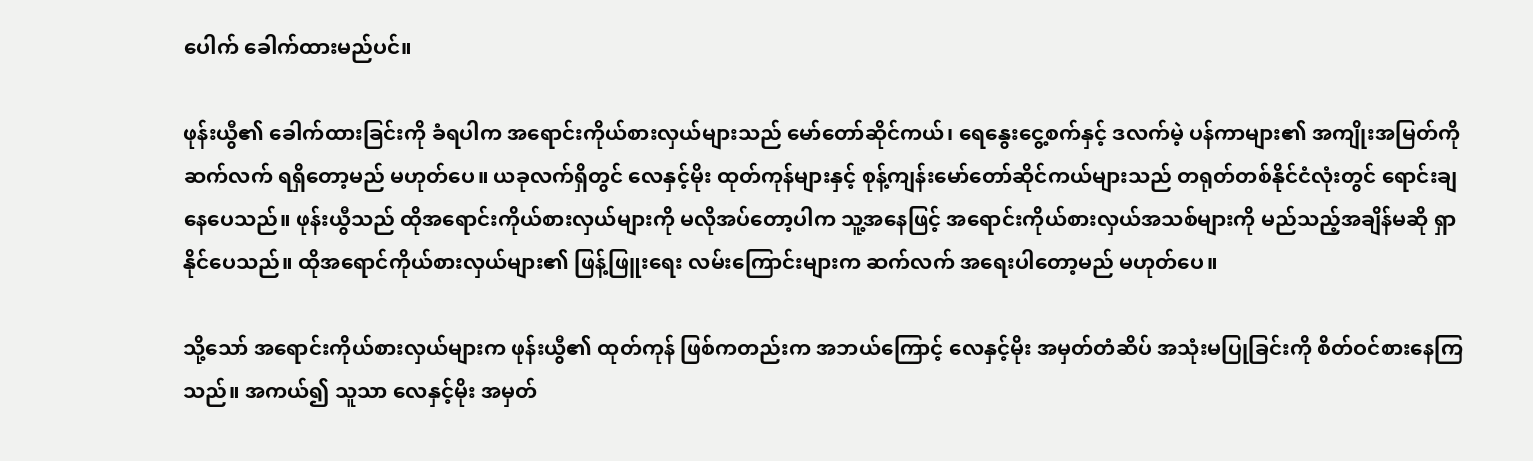ပေါက် ခေါက်ထားမည်ပင်။

ဖုန်းယွီ၏ ခေါက်ထားခြင်းကို ခံရပါက အရောင်းကိုယ်စားလှယ်များသည် မော်တော်ဆိုင်ကယ်၊ ရေနွေးငွေ့စက်နှင့် ဒလက်မဲ့ ပန်ကာများ၏ အကျိုးအမြတ်ကို ဆက်လက် ရရှိတော့မည် မဟုတ်ပေ။ ယခုလက်ရှိတွင် လေနှင့်မိုး ထုတ်ကုန်များနှင့် စုန့်ကျန်းမော်တော်ဆိုင်ကယ်များသည် တရုတ်တစ်နိုင်ငံလုံးတွင် ရောင်းချနေပေသည်။ ဖုန်းယွီသည် ထိုအရောင်းကိုယ်စားလှယ်များကို မလိုအပ်တော့ပါက သူ့အနေဖြင့် အရောင်းကိုယ်စားလှယ်အသစ်များကို မည်သည့်အချိန်မဆို ရှာနိုင်ပေသည်။ ထိုအရောင်ကိုယ်စားလှယ်များ၏ ဖြန့်ဖြူးရေး လမ်းကြောင်းများက ဆက်လက် အရေးပါတော့မည် မဟုတ်ပေ။

သို့သော် အရောင်းကိုယ်စားလှယ်များက ဖုန်းယွီ၏ ထုတ်ကုန် ဖြစ်ကတည်းက အဘယ်ကြောင့် လေနှင့်မိုး အမှတ်တံဆိပ် အသုံးမပြုခြင်းကို စိတ်ဝင်စားနေကြသည်။ အကယ်၍ သူသာ လေနှင့်မိုး အမှတ်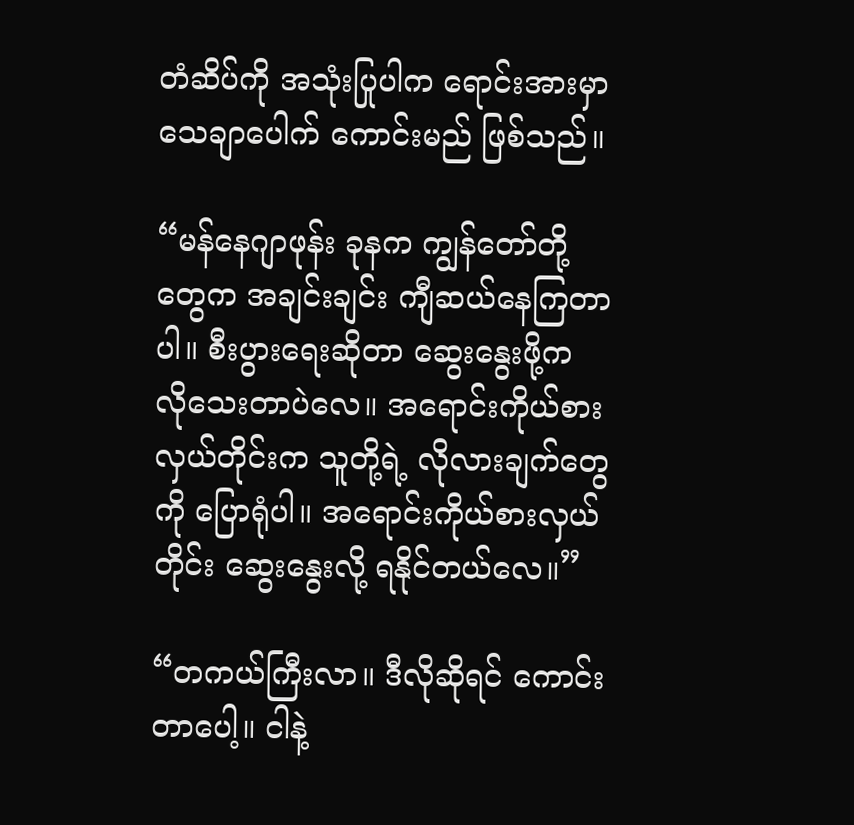တံဆိပ်ကို အသုံးပြုပါက ရောင်းအားမှာ သေချာပေါက် ကောင်းမည် ဖြစ်သည်။

“မန်နေဂျာဖုန်း ခုနက ကျွန်တော်တို့တွေက အချင်းချင်း ကျီဆယ်နေကြတာပါ။ စီးပွားရေးဆိုတာ ဆွေးနွေးဖို့က လိုသေးတာပဲလေ။ အရောင်းကိုယ်စားလှယ်တိုင်းက သူတို့ရဲ့ လိုလားချက်တွေကို ပြောရုံပါ။ အရောင်းကိုယ်စားလှယ်တိုင်း ဆွေးနွေးလို့ ရနိုင်တယ်လေ။”

“တကယ်ကြီးလာ။ ဒီလိုဆိုရင် ကောင်းတာပေါ့။ ငါနဲ့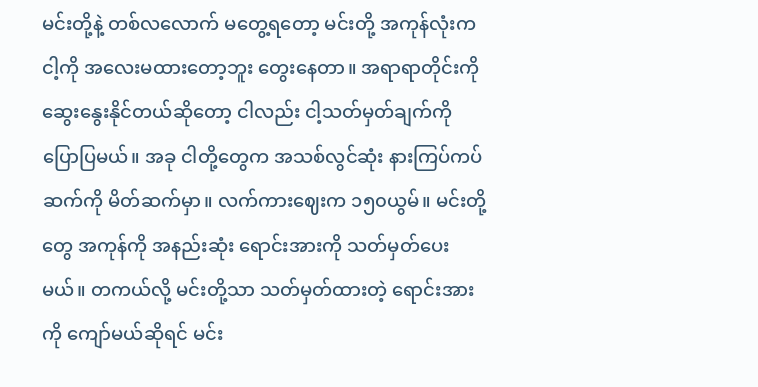မင်းတို့နဲ့ တစ်လလောက် မတွေ့ရတော့ မင်းတို့ အကုန်လုံးက ငါ့ကို အလေးမထားတော့ဘူး တွေးနေတာ။ အရာရာတိုင်းကို ဆွေးနွေးနိုင်တယ်ဆိုတော့ ငါလည်း ငါ့သတ်မှတ်ချက်ကို ပြောပြမယ်။ အခု ငါတို့တွေက အသစ်လွင်ဆုံး နားကြပ်ကပ်ဆက်ကို မိတ်ဆက်မှာ။ လက်ကားဈေးက ၁၅၀ယွမ်။ မင်းတို့တွေ အကုန်ကို အနည်းဆုံး ရောင်းအားကို သတ်မှတ်ပေးမယ်။ တကယ်လို့ မင်းတို့သာ သတ်မှတ်ထားတဲ့ ရောင်းအားကို ကျော်မယ်ဆိုရင် မင်း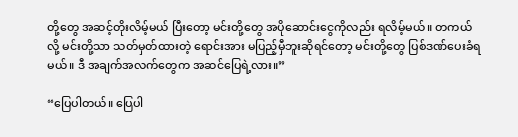တို့တွေ အဆင့်တိုးလိမ့်မယ် ပြီးတော့ မင်းတို့တွေ အပိုဆောင်းငွေကိုလည်း ရလိမ့်မယ်။ တကယ်လို့ မင်းတို့သာ သတ်မှတ်ထားတဲ့ ရောင်းအား မပြည့်မှီဘူးဆိုရင်တော့ မင်းတို့တွေ ပြစ်ဒဏ်ပေးခံရမယ်။ ဒီ အချက်အလက်တွေက အဆင်ပြေရဲ့လား။”

“ပြေပါတယ်။ ပြေပါ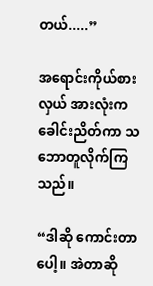တယ်.....”

အရောင်းကိုယ်စားလှယ် အားလုံးက ခေါင်းညိတ်ကာ သဘောတူလိုက်ကြသည်။

“ဒါဆို ကောင်းတာပေါ့။ အဲတာဆို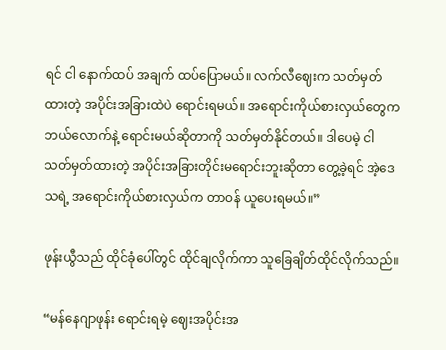ရင် ငါ နောက်ထပ် အချက် ထပ်ပြောမယ်။ လက်လီဈေးက သတ်မှတ်ထားတဲ့ အပိုင်းအခြားထဲပဲ ရောင်းရမယ်။ အရောင်းကိုယ်စားလှယ်တွေက ဘယ်လောက်နဲ့ ရောင်းမယ်ဆိုတာကို သတ်မှတ်နိုင်တယ်။ ဒါပေမဲ့ ငါသတ်မှတ်ထားတဲ့ အပိုင်းအခြားတိုင်းမရောင်းဘူးဆိုတာ တွေ့ခဲ့ရင် အဲ့ဒေသရဲ့ အရောင်းကိုယ်စားလှယ်က တာဝန် ယူပေးရမယ်။”

ဖုန်းယွီသည် ထိုင်ခုံပေါ်တွင် ထိုင်ချလိုက်ကာ သူခြေချိတ်ထိုင်လိုက်သည်။

“မန်နေဂျာဖုန်း ရောင်းရမဲ့ ဈေးအပိုင်းအ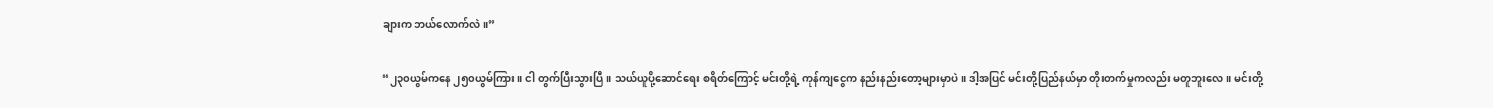ချားက ဘယ်လောက်လဲ။”

“၂၃၀ယွမ်ကနေ ၂၅၀ယွမ်ကြား။ ငါ တွက်ပြီးသွားပြီ။ သယ်ယူပို့ဆောင်ရေး စရိတ်ကြောင့် မင်းတို့ရဲ့ ကုန်ကျငွေက နည်းနည်းတော့များမှာပဲ။ ဒါ့အပြင် မင်းတို့ပြည်နယ်မှာ တိုးတက်မှုကလည်း မတူဘူးလေ။ မင်းတို့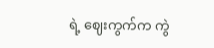ရဲ့ ဈေးကွက်က ကွဲ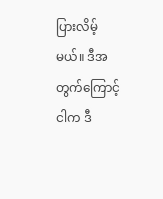ပြားလိမ့်မယ်။ ဒီအတွက်ကြောင့် ငါက ဒီ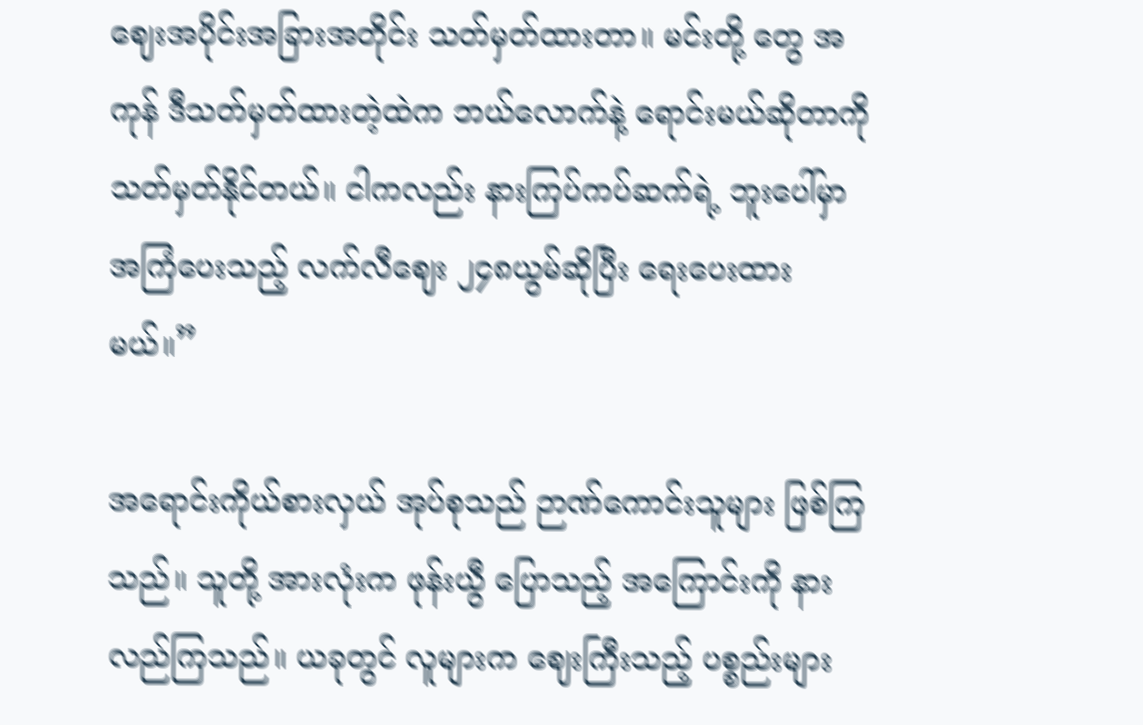ဈေးအပိုင်းအခြားအတိုင်း သတ်မှတ်ထားတာ။ မင်းတို့ တွေ အကုန် ဒီသတ်မှတ်ထားတဲ့ထဲက ဘယ်လောက်နဲ့ ရောင်းမယ်ဆိုတာကို သတ်မှတ်နိုင်တယ်။ ငါကလည်း နားကြပ်ကပ်ဆက်ရဲ့ ဘူးပေါ်မှာ အကြံပေးသည့် လက်လီဈေး ၂၄၈ယွမ်ဆိုပြီး ရေးပေးထားမယ်။”

အရောင်းကိုယ်စားလှယ် အုပ်စုသည် ဉာဏ်ကောင်းသူများ ဖြစ်ကြသည်။ သူတို့ အားလုံးက ဖုန်းယွီ ပြောသည့် အကြောင်းကို နားလည်ကြသည်။ ယခုတွင် လူများက ဈေးကြီးသည့် ပစ္စည်းများ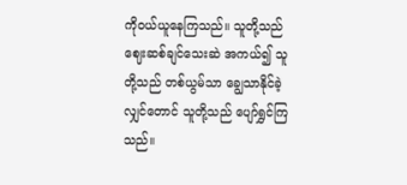ကိုဝယ်ယူနေကြသည်။ သူတို့သည် ဈေးဆစ်ချင်သေးဆဲ အကယ်၍ သူတို့သည် တစ်ယွမ်သာ ချွေသာနိုင်ခဲ့လျှင်တောင် သူတို့သည် ပျော်ရွှင်ကြသည်။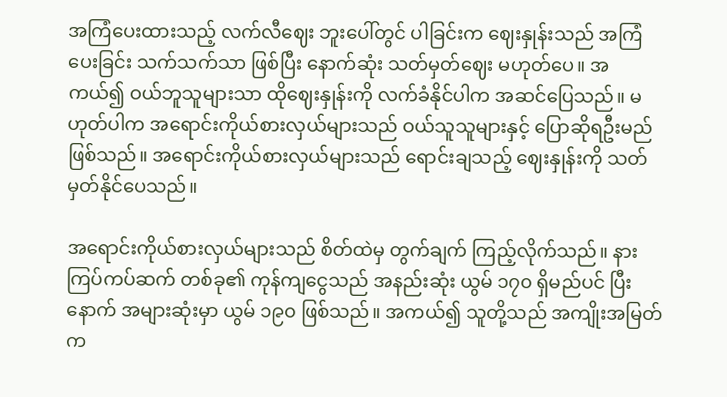အကြံပေးထားသည့် လက်လီဈေး ဘူးပေါ်တွင် ပါခြင်းက ဈေးနှုန်းသည် အကြံပေးခြင်း သက်သက်သာ ဖြစ်ပြီး နောက်ဆုံး သတ်မှတ်ဈေး မဟုတ်ပေ။ အကယ်၍ ဝယ်ဘူသူများသာ ထိုဈေးနှုန်းကို လက်ခံနိုင်ပါက အဆင်ပြေသည်။ မဟုတ်ပါက အရောင်းကိုယ်စားလှယ်များသည် ဝယ်သူသူများနှင့် ပြောဆိုရဦးမည် ဖြစ်သည်။ အရောင်းကိုယ်စားလှယ်များသည် ရောင်းချသည့် ဈေးနှုန်းကို သတ်မှတ်နိုင်ပေသည်။

အရောင်းကိုယ်စားလှယ်များသည် စိတ်ထဲမှ တွက်ချက် ကြည့်လိုက်သည်။ နားကြပ်ကပ်ဆက် တစ်ခု၏ ကုန်ကျငွေသည် အနည်းဆုံး ယွမ် ၁၇၀ ရှိမည်ပင် ပြီးနောက် အများဆုံးမှာ ယွမ် ၁၉၀ ဖြစ်သည်။ အကယ်၍ သူတို့သည် အကျိုးအမြတ်က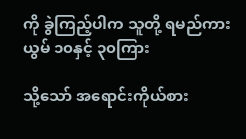ကို ခွဲကြည့်ပါက သူတို့ ရမည်ကား ယွမ် ၁၀နှင့် ၃၀ကြား

သို့သော် အရောင်းကိုယ်စား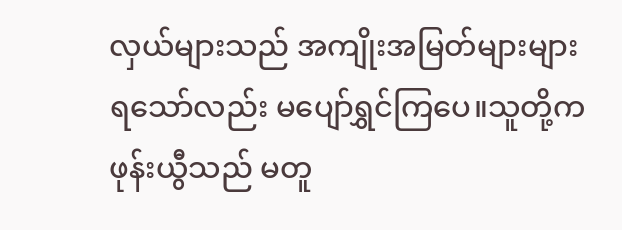လှယ်များသည် အကျိုးအမြတ်များများ ရသော်လည်း မပျော်ရွှင်ကြပေ။သူတို့က ဖုန်းယွီသည် မတူ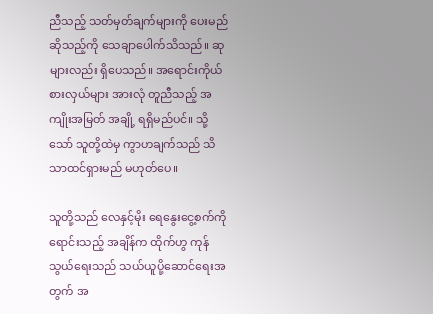ညီသည့် သတ်မှတ်ချက်များကို ပေးမည်ဆိုသည့်ကို သေချာပေါက်သိသည်။ ဆုများလည်း ရှိပေသည်။ အရောင်းကိုယ်စားလှယ်များ အားလုံ တူညီသည့် အကျိုးအမြတ် အချို့ ရရှိမည်ပင်။ သို့သော် သူတို့ထဲမှ ကွာဟချက်သည် သိသာထင်ရှားမည် မဟုတ်ပေ။

သူတို့သည် လေနှင့်မိုး ရေနွေးငွေ့စက်ကို ရောင်းသည့် အချိန်က ထိုက်ဟွ ကုန်သွယ်ရေးသည် သယ်ယူပို့ဆောင်ရေးအတွက် အ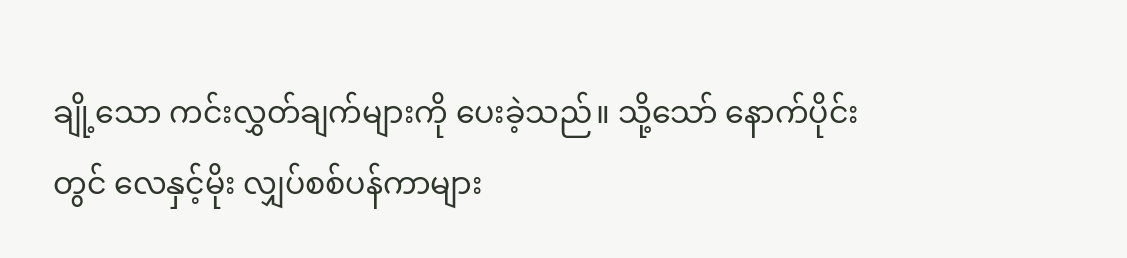ချို့သော ကင်းလွှတ်ချက်များကို ပေးခဲ့သည်။ သို့သော် နောက်ပိုင်းတွင် လေနှင့်မိုး လျှပ်စစ်ပန်ကာများ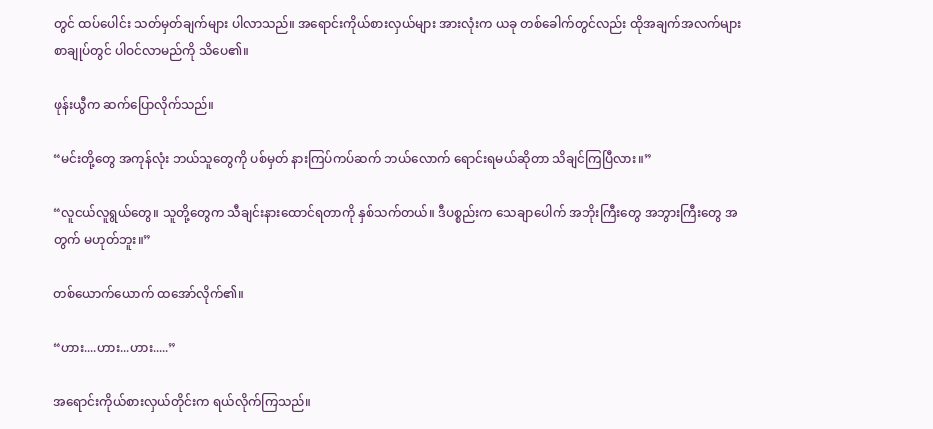တွင် ထပ်ပေါင်း သတ်မှတ်ချက်များ ပါလာသည်။ အရောင်းကိုယ်စားလှယ်များ အားလုံးက ယခု တစ်ခေါက်တွင်လည်း ထိုအချက်အလက်များ စာချုပ်တွင် ပါဝင်လာမည်ကို သိပေ၏။

ဖုန်းယွီက ဆက်ပြောလိုက်သည်။

“မင်းတို့တွေ အကုန်လုံး ဘယ်သူတွေကို ပစ်မှတ် နားကြပ်ကပ်ဆက် ဘယ်လောက် ရောင်းရမယ်ဆိုတာ သိချင်ကြပြီလား။”

“လူငယ်လူရွယ်တွေ။ သူတို့တွေက သီချင်းနားထောင်ရတာကို နှစ်သက်တယ်။ ဒီပစ္စည်းက သေချာပေါက် အဘိုးကြီးတွေ အဘွားကြီးတွေ အတွက် မဟုတ်ဘူး။”

တစ်ယောက်ယောက် ထအော်လိုက်၏။

“ဟား....ဟား...ဟား.....”

အရောင်းကိုယ်စားလှယ်တိုင်းက ရယ်လိုက်ကြသည်။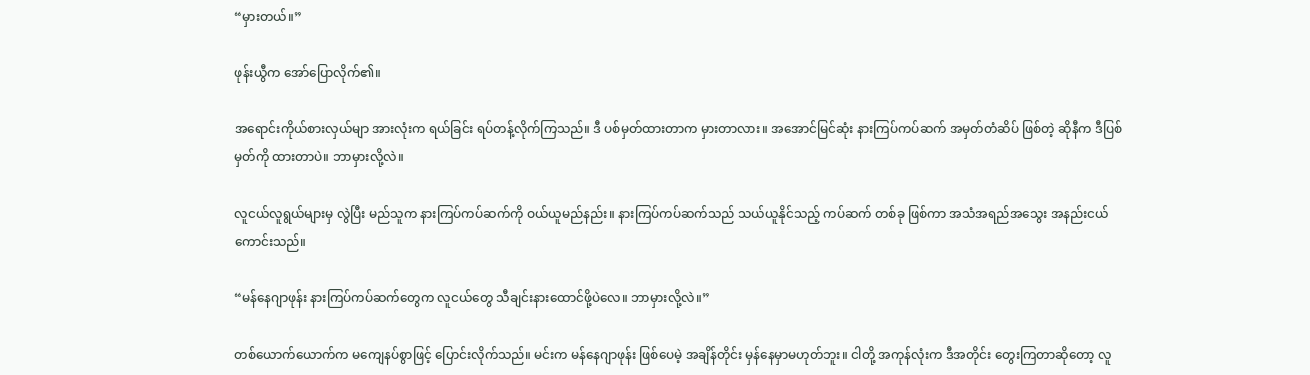“မှားတယ်။”

ဖုန်းယွီက အော်ပြောလိုက်၏။

အရောင်းကိုယ်စားလှယ်မျာ အားလုံးက ရယ်ခြင်း ရပ်တန့်လိုက်ကြသည်။ ဒီ ပစ်မှတ်ထားတာက မှားတာလား။ အအောင်မြင်ဆုံး နားကြပ်ကပ်ဆက် အမှတ်တံဆိပ် ဖြစ်တဲ့ ဆိုနီက ဒီပြစ်မှတ်ကို ထားတာပဲ။ ဘာမှားလို့လဲ။

လူငယ်လူရွယ်များမှ လွဲပြီး မည်သူက နားကြပ်ကပ်ဆက်ကို ဝယ်ယူမည်နည်း။ နားကြပ်ကပ်ဆက်သည် သယ်ယူနိုင်သည့် ကပ်ဆက် တစ်ခု ဖြစ်ကာ အသံအရည်အသွေး အနည်းငယ် ကောင်းသည်။

“မန်နေဂျာဖုန်း နားကြပ်ကပ်ဆက်တွေက လူငယ်တွေ သီချင်းနားထောင်ဖို့ပဲလေ။ ဘာမှားလို့လဲ။”

တစ်ယောက်ယောက်က မကျေနပ်စွာဖြင့် ပြောင်းလိုက်သည်။ မင်းက မန်နေဂျာဖုန်း ဖြစ်ပေမဲ့ အချိန်တိုင်း မှန်နေမှာမဟုတ်ဘူး။ ငါတို့ အကုန်လုံးက ဒီအတိုင်း တွေးကြတာဆိုတော့ လူ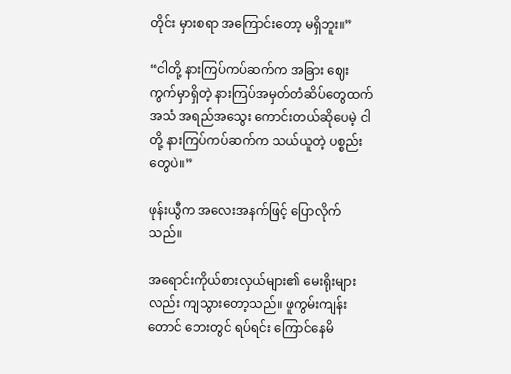တိုင်း မှားစရာ အကြောင်းတော့ မရှိဘူး။”

“ငါတို့ နားကြပ်ကပ်ဆက်က အခြား ဈေးကွက်မှာရှိတဲ့ နားကြပ်အမှတ်တံဆိပ်တွေထက် အသံ အရည်အသွေး ကောင်းတယ်ဆိုပေမဲ့ ငါတို့ နားကြပ်ကပ်ဆက်က သယ်ယူတဲ့ ပစ္စည်းတွေပဲ။”

ဖုန်းယွီက အလေးအနက်ဖြင့် ပြောလိုက်သည်။

အရောင်းကိုယ်စားလှယ်များ၏ မေးရိုးများလည်း ကျသွားတော့သည်။ ဖူကွမ်းကျန်းတောင် ဘေးတွင် ရပ်ရင်း ကြောင်နေမိ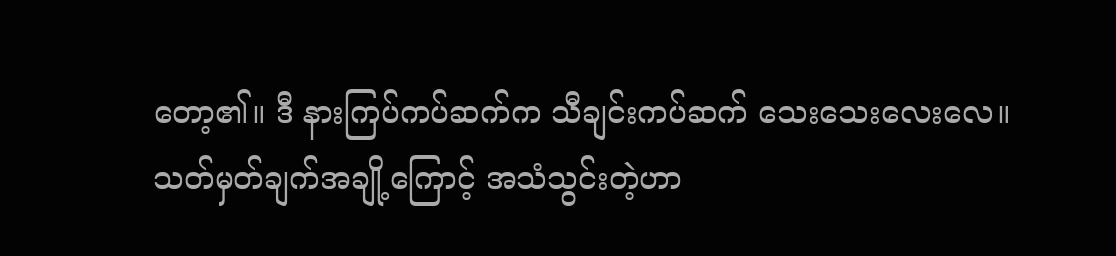တော့၏။ ဒီ နားကြပ်ကပ်ဆက်က သီချင်းကပ်ဆက် သေးသေးလေးလေ။ သတ်မှတ်ချက်အချို့ကြောင့် အသံသွင်းတဲ့ဟာ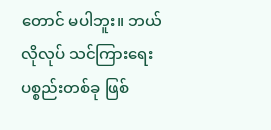တောင် မပါဘူး။ ဘယ်လိုလုပ် သင်ကြားရေး ပစ္စည်းတစ်ခု ဖြစ်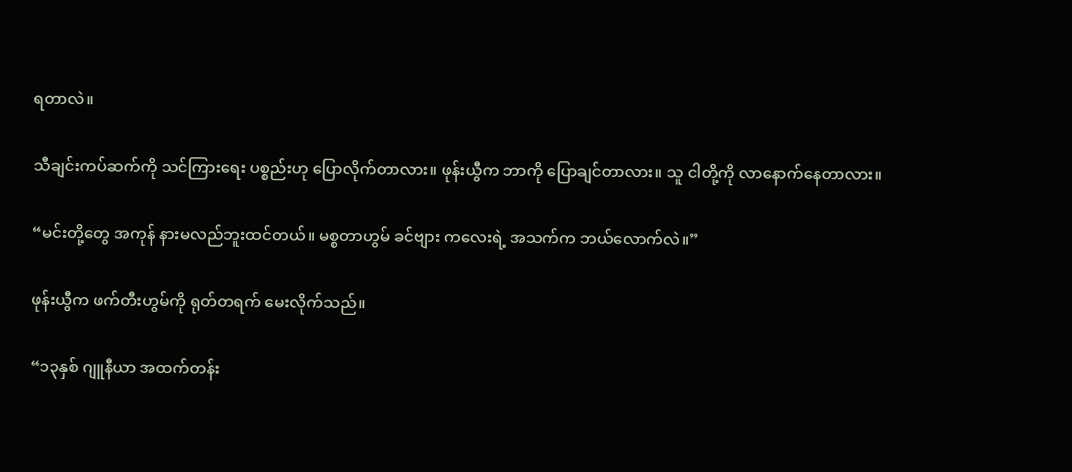ရတာလဲ။

သီချင်းကပ်ဆက်ကို သင်ကြားရေး ပစ္စည်းဟု ပြောလိုက်တာလား။ ဖုန်းယွီက ဘာကို ပြောချင်တာလား။ သူ ငါတို့ကို လာနောက်နေတာလား။

“မင်းတို့တွေ အကုန် နားမလည်ဘူးထင်တယ်။ မစ္စတာဟွမ် ခင်ဗျား ကလေးရဲ့ အသက်က ဘယ်လောက်လဲ။”

ဖုန်းယွီက ဖက်တီးဟွမ်ကို ရုတ်တရက် မေးလိုက်သည်။

“၁၃နှစ် ဂျူနီယာ အထက်တန်း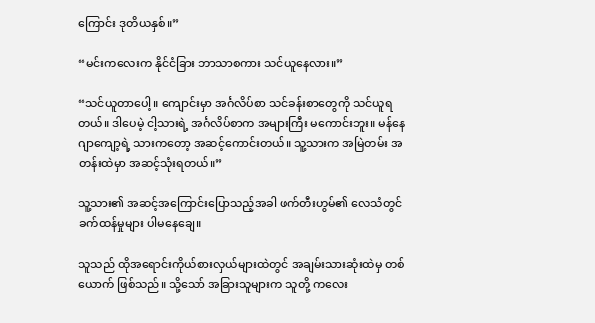ကြောင်း ဒုတိယနှစ်။”

“မင်းကလေးက နိုင်ငံခြား ဘာသာစကား သင်ယူနေလား။”

“သင်ယူတာပေါ့။ ကျောင်းမှာ အင်္ဂလိပ်စာ သင်ခန်းစာတွေကို သင်ယူရတယ်။ ဒါပေမဲ့ ငါ့သားရဲ့ အင်္ဂလိပ်စာက အများကြီး မကောင်းဘူး။ မန်နေဂျာကျော့ရဲ့ သားကတော့ အဆင့်ကောင်းတယ်။ သူ့သားက အမြဲတမ်း အတန်းထဲမှာ အဆင့်သုံးရတယ်။”

သူ့သား၏ အဆင့်အကြောင်းပြောသည့်အခါ ဖက်တီးဟွမ်၏ လေသံတွင် ခက်ထန်မှုများ ပါမနေချေ။

သူသည် ထိုအရောင်းကိုယ်စားလှယ်များထဲတွင် အချမ်းသားဆုံးထဲမှ တစ်ယောက် ဖြစ်သည်။ သို့သော် အခြားသူများက သူတို့ ကလေး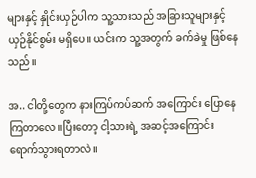များနှင့် နှိုင်းယှဉ်ပါက သူ့သားသည် အခြားသူများနှင့် ယှဉ်နိုင်စွမ်း မရှိပေ။ ယင်းက သူ့အတွက် ခက်ခဲမှု ဖြစ်နေသည်။

အ.. ငါတို့တွေက နားကြပ်ကပ်ဆက် အကြောင်း ပြောနေကြတာလေ။ပြီးတော့ ငါ့သားရဲ့ အဆင့်အကြောင်း ရောက်သွားရတာလဲ။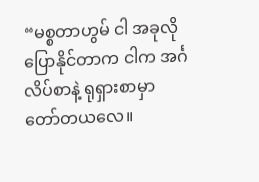“မစ္စတာဟွမ် ငါ အခုလို ပြောနိုင်တာက ငါက အင်္ဂလိပ်စာနဲ့ ရုရှားစာမှာ တော်တယလေ။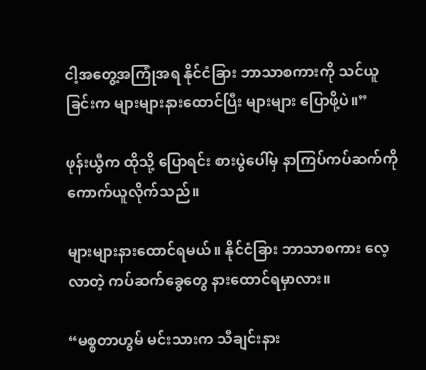ငါ့အတွေ့အကြုံအရ နိုင်ငံခြား ဘာသာစကားကို သင်ယူခြင်းက များများနားထောင်ပြီး များများ ပြောဖို့ပဲ။”

ဖုန်းယွီက ထိုသို့ ပြောရင်း စားပွဲပေါ်မှ နာကြပ်ကပ်ဆက်ကို ကောက်ယူလိုက်သည်။

များများနားထောင်ရမယ်။ နိုင်ငံခြား ဘာသာစကား လေ့လာတဲ့ ကပ်ဆက်ခွေတွေ နားထောင်ရမှာလား။

“မစ္စတာဟွမ် မင်းသားက သီချင်းနား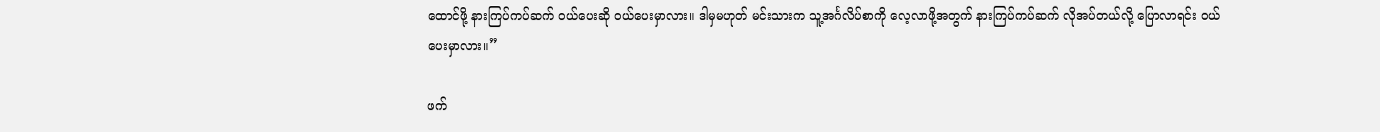ထောင်ဖို့ နားကြပ်ကပ်ဆက် ဝယ်ပေးဆို ဝယ်ပေးမှာလား။ ဒါမှမဟုတ် မင်းသားက သူ့အင်္ဂလိပ်စာကို လေ့လာဖို့အတွက် နားကြပ်ကပ်ဆက် လိုအပ်တယ်လို့ ပြောလာရင်း ဝယ်ပေးမှာလား။”

ဖက်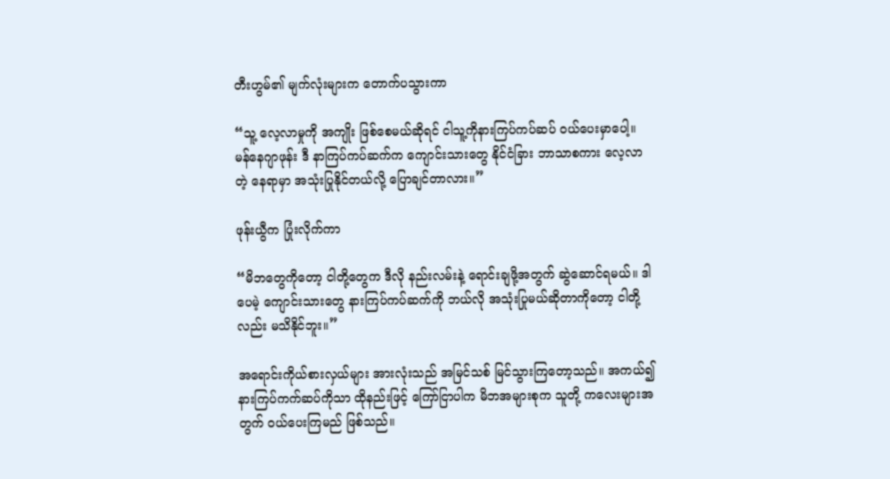တီးဟွမ်၏ မျက်လုံးများက တောက်ပသွားကာ

“သူ့ လေ့လာမှုကို အကျိုး ဖြစ်စေမယ်ဆိုရင် ငါသူ့ကိုနားကြပ်ကပ်ဆပ် ဝယ်ပေးမှာပေါ့။ မန်နေဂျာဖုန်း ဒီ နာကြပ်ကပ်ဆက်က ကျောင်းသားတွေ နိုင်ငံခြား ဘာသာစကား လေ့လာတဲ့ နေရာမှာ အသုံးပြုနိုင်တယ်လို့ ပြောချင်တာလား။”

ဖုန်းယွီက ပြုံးလိုက်ကာ

“မိဘတွေကိုတော့ ငါတို့တွေက ဒီလို နည်းလမ်းနဲ့ ရောင်းချဖို့အတွက် ဆွဲဆောင်ရမယ်။ ဒါပေမဲ့ ကျောင်းသားတွေ နားကြပ်ကပ်ဆက်ကို ဘယ်လို အသုံးပြုမယ်ဆိုတာကိုတော့ ငါတို့လည်း မသိနိုင်ဘူး။”

အရောင်းကိုယ်စားလှယ်များ အားလုံးသည် အမြင်သစ် မြင်သွားကြတော့သည်။ အကယ်၍ နားကြပ်ကက်ဆပ်ကိုသာ ထိုနည်းဖြင့် ကြော်ငြာပါက မိဘအများစုက သူတို့ ကလေးများအတွက် ဝယ်ပေးကြမည် ဖြစ်သည်။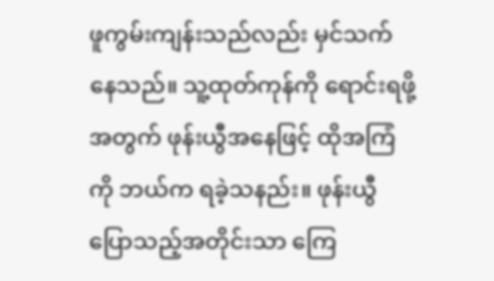ဖူကွမ်းကျန်းသည်လည်း မှင်သက်နေသည်။ သူ့ထုတ်ကုန်ကို ရောင်းရဖို့အတွက် ဖုန်းယွီအနေဖြင့် ထိုအကြံကို ဘယ်က ရခဲ့သနည်း။ ဖုန်းယွီ ပြောသည့်အတိုင်းသာ ကြေ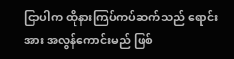ငြာပါက ထိုနားကြပ်ကပ်ဆက်သည် ရောင်းအား အလွန်ကောင်းမည် ဖြစ်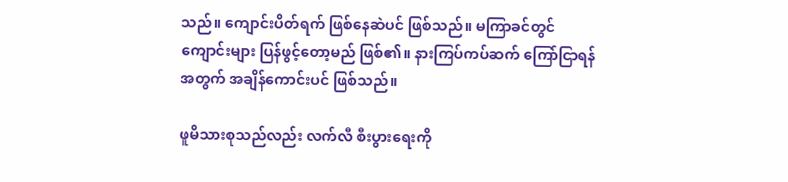သည်။ ကျောင်းပိတ်ရက် ဖြစ်နေဆဲပင် ဖြစ်သည်။ မကြာခင်တွင် ကျောင်းများ ပြန်ဖွင့်တော့မည် ဖြစ်၏။ နားကြပ်ကပ်ဆက် ကြော်ငြာရန်အတွက် အချိန်ကောင်းပင် ဖြစ်သည်။

ဖူမိသားစုသည်လည်း လက်လီ စီးပွားရေးကို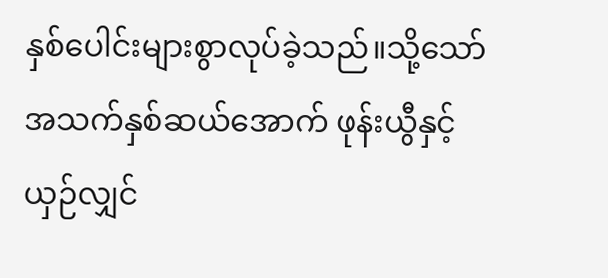နှစ်ပေါင်းများစွာလုပ်ခဲ့သည်။သို့သော် အသက်နှစ်ဆယ်အောက် ဖုန်းယွီနှင့် ယှဉ်လျှင်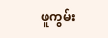ဖူကွမ်း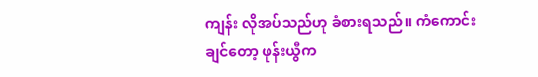ကျန်း လိုအပ်သည်ဟု ခံစားရသည်။ ကံကောင်းချင်တော့ ဖုန်းယွီက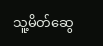သူ့မိတ်ဆွေ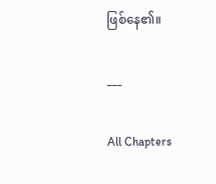ဖြစ်နေ၏။

___

All Chapters